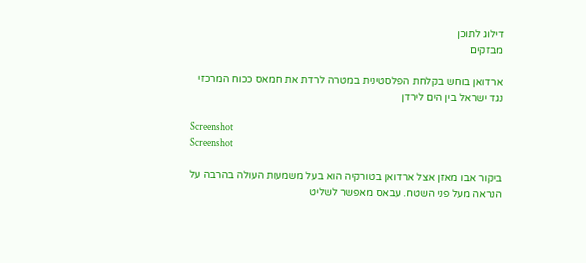דילוג לתוכן
מבזקים

ארדואן בוחש בקלחת הפלסטינית במטרה לרדת את חמאס ככוח המרכזי נגד ישראל בין הים לירדן

Screenshot
Screenshot

ביקור אבו מאזן אצל ארדואן בטורקיה הוא בעל משמעות העולה בהרבה על הנראה מעל פני השטח. עבאס מאפשר לשליט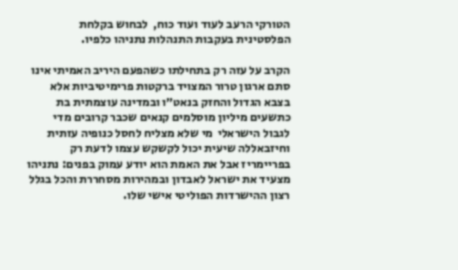הטורקי הרעב לעוד ועוד כוח,  לבחוש בקלחת הפלסטינית בעקבות התנהלות נתניהו כלפיו.

הקרב על עזה רק בתחילתו כשהפעם היריב האמיתי אינו סתם ארגון טרור המצויד ברקטות פרימיטיביות אלא בצבא הגדול והחזק בנאט״ו ובמדינה עוצמתית בת כתשעים מיליון מוסלמים קנאים שכבר קרובים מדי לגבול הישראלי  מי שלא מצליח לחסל כנופיה עזתית וחיזבאללה שיעית יכול לקשקש עצמו לדעת רק בפריימריז אבל את האמת הוא יודע עמוק בפנים: נתניהו מצעיד את ישראל לאבדון ובמהירות מסחררת והכל בגלל רצון ההישרדות הפוליטי אישי שלו.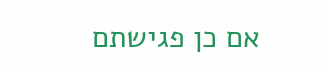אם כן פגישתם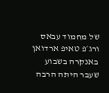של מחמוד עבאס ורג׳פ טאיפ ארדואן באנקרה בשבוע שעבר היתה הרבה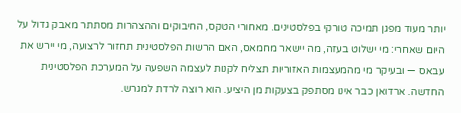יותר מעוד מפגן תמיכה טורקי בפלסטינים. מאחורי הטקס, החיבוקים וההצהרות מסתתר מאבק גדול על היום שאחרי: מי ישלוט בעזה, מה יישאר מחמאס, האם הרשות הפלסטינית תחזור לרצועה, מי יירש את עבאס — ובעיקר מי מהמעצמות האזוריות תצליח לקנות לעצמה השפעה על המערכת הפלסטינית החדשה. ארדואן כבר אינו מסתפק בצעקות מן היציע. הוא רוצה לרדת למגרש.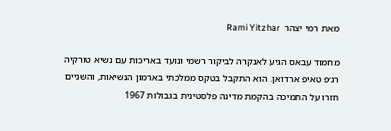מאת רמי יצהר  Rami Yitzhar

מחמוד עבאס הגיע לאנקרה לביקור רשמי ונועד באריכות עם נשיא טורקיה רג׳פ טאיפ ארדואן. הוא התקבל בטקס ממלכתי בארמון הנשיאות, והשניים חזרו על התמיכה בהקמת מדינה פלסטינית בגבולות 1967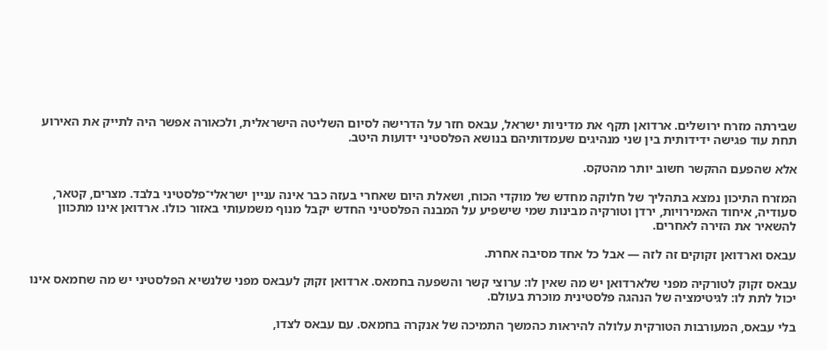שבירתה מזרח ירושלים. ארדואן תקף את מדיניות ישראל, עבאס חזר על הדרישה לסיום השליטה הישראלית, ולכאורה אפשר היה לתייק את האירוע תחת עוד פגישה ידידותית בין שני מנהיגים שעמדותיהם בנושא הפלסטיני ידועות היטב.

אלא שהפעם ההקשר חשוב יותר מהטקס.

המזרח התיכון נמצא בתהליך של חלוקה מחדש של מוקדי הכוח, ושאלת היום שאחרי בעזה כבר אינה עניין ישראלי־פלסטיני בלבד. מצרים, קטאר, סעודיה, איחוד האמירויות, ירדן וטורקיה מבינות שמי שישפיע על המבנה הפלסטיני החדש יקבל מנוף משמעותי באזור כולו. ארדואן אינו מתכוון להשאיר את הזירה לאחרים.

עבאס וארדואן זקוקים זה לזה — אבל כל אחד מסיבה אחרת.

עבאס זקוק לטורקיה מפני שלארדואן יש מה שאין לו: ערוצי קשר והשפעה בחמאס. ארדואן זקוק לעבאס מפני שלנשיא הפלסטיני יש מה שחמאס אינו יכול לתת לו: לגיטימציה של הנהגה פלסטינית מוכרת בעולם.

בלי עבאס, המעורבות הטורקית עלולה להיראות כהמשך התמיכה של אנקרה בחמאס. עם עבאס לצדו,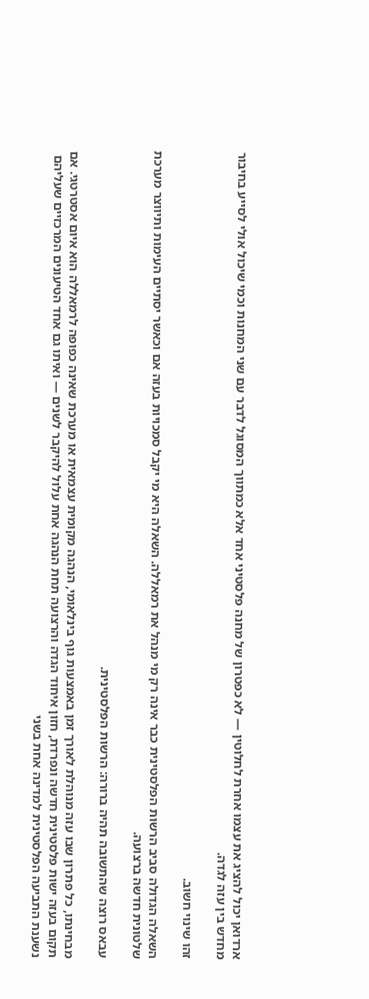ארדואן יכול להציג את עצמו אחרת לחלוטין — לא כפטרון של מחנה פלסטיני אחד אלא כמתווך המסוגל לדבר עם שני המחנות וכמי שיכול אולי לסייע בחיבור מחדש בין עזה לגדה.

זהו שינוי חשוב.

השאלה הגדולה סביב הרשות הפלסטינית כבר אינה רק מי מנהל את רמאללה. השאלה היא מי יקבל סמכויות בעזה אם וכאשר יסתיים העימות ותיווצר מערכת שלטונית חדשה ברצועה.

עבאס רוצה שהתשובה תהיה ברורה: הרשות הפלסטינית.

מבחינתו, כל פתרון שבו עזה מנוהלת לאורך זמן באמצעות גוף בינלאומי, הנהגה מקומית עצמאית או מערכת שאינה כפופה לרמאללה הוא איום אסטרטגי. אם תקום בעזה ישות פלסטינית חדשה ונפרדת, חזון איחוד הגדה והרצועה תחת הנהגה אחת עלול להיקבר לשנים — ואיתו גם אחד הטיעונים המרכזיים שעליהם נשענת התביעה הפלסטינית למדינה אחת בשני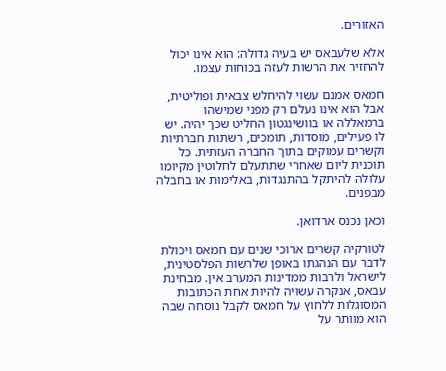האזורים.

אלא שלעבאס יש בעיה גדולה: הוא אינו יכול להחזיר את הרשות לעזה בכוחות עצמו.

חמאס אמנם עשוי להיחלש צבאית ופוליטית, אבל הוא אינו נעלם רק מפני שמישהו ברמאללה או בוושינגטון החליט שכך יהיה. יש לו פעילים, מוסדות, תומכים, רשתות חברתיות וקשרים עמוקים בתוך החברה העזתית. כל תוכנית ליום שאחרי שתתעלם לחלוטין מקיומו עלולה להיתקל בהתנגדות, באלימות או בחבלה מבפנים.

וכאן נכנס ארדואן.

לטורקיה קשרים ארוכי שנים עם חמאס ויכולת לדבר עם הנהגתו באופן שלרשות הפלסטינית, לישראל ולרבות ממדינות המערב אין. מבחינת עבאס, אנקרה עשויה להיות אחת הכתובות המסוגלות ללחוץ על חמאס לקבל נוסחה שבה הוא מוותר על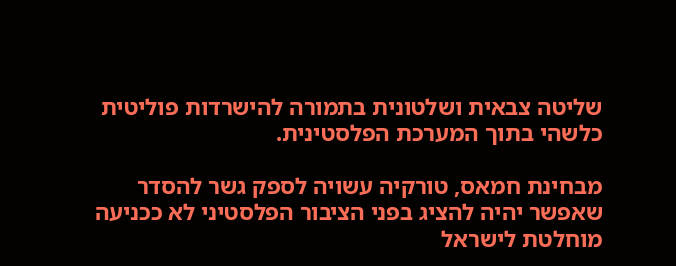שליטה צבאית ושלטונית בתמורה להישרדות פוליטית כלשהי בתוך המערכת הפלסטינית.

מבחינת חמאס, טורקיה עשויה לספק גשר להסדר שאפשר יהיה להציג בפני הציבור הפלסטיני לא ככניעה מוחלטת לישראל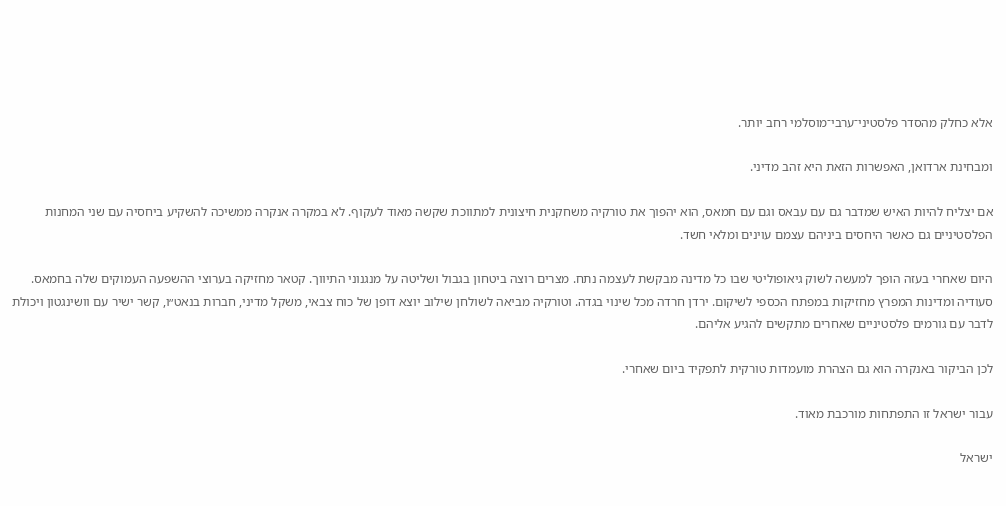אלא כחלק מהסדר פלסטיני־ערבי־מוסלמי רחב יותר.

ומבחינת ארדואן, האפשרות הזאת היא זהב מדיני.

אם יצליח להיות האיש שמדבר גם עם עבאס וגם עם חמאס, הוא יהפוך את טורקיה משחקנית חיצונית למתווכת שקשה מאוד לעקוף. לא במקרה אנקרה ממשיכה להשקיע ביחסיה עם שני המחנות הפלסטיניים גם כאשר היחסים ביניהם עצמם עוינים ומלאי חשד.

היום שאחרי בעזה הופך למעשה לשוק גיאופוליטי שבו כל מדינה מבקשת לעצמה נתח. מצרים רוצה ביטחון בגבול ושליטה על מנגנוני התיווך. קטאר מחזיקה בערוצי ההשפעה העמוקים שלה בחמאס. סעודיה ומדינות המפרץ מחזיקות במפתח הכספי לשיקום. ירדן חרדה מכל שינוי בגדה. וטורקיה מביאה לשולחן שילוב יוצא דופן של כוח צבאי, משקל מדיני, חברות בנאט״ו, קשר ישיר עם וושינגטון ויכולת לדבר עם גורמים פלסטיניים שאחרים מתקשים להגיע אליהם.

לכן הביקור באנקרה הוא גם הצהרת מועמדות טורקית לתפקיד ביום שאחרי.

עבור ישראל זו התפתחות מורכבת מאוד.

ישראל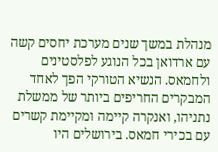מנהלת במשך שנים מערכת יחסים קשה עם ארדואן בכל הנוגע לפלסטינים ולחמאס. הנשיא הטורקי הפך לאחד המבקרים החריפים ביותר של ממשלת נתניהו, ואנקרה קיימה ומקיימת קשרים עם בכירי חמאס. בירושלים היו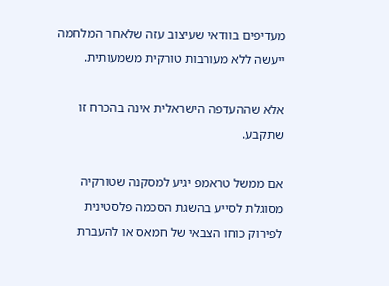מעדיפים בוודאי שעיצוב עזה שלאחר המלחמה ייעשה ללא מעורבות טורקית משמעותית.

אלא שההעדפה הישראלית אינה בהכרח זו שתקבע.

אם ממשל טראמפ יגיע למסקנה שטורקיה מסוגלת לסייע בהשגת הסכמה פלסטינית לפירוק כוחו הצבאי של חמאס או להעברת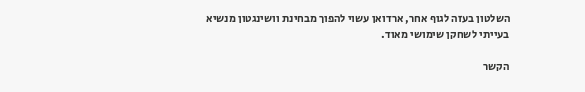השלטון בעזה לגוף אחר, ארדואן עשוי להפוך מבחינת וושינגטון מנשיא בעייתי לשחקן שימושי מאוד.

הקשר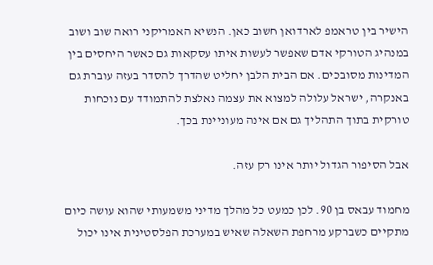הישיר בין טראמפ לארדואן חשוב כאן. הנשיא האמריקני רואה שוב ושוב במנהיג הטורקי אדם שאפשר לעשות איתו עסקאות גם כאשר היחסים בין המדינות מסובכים. אם הבית הלבן יחליט שהדרך להסדר בעזה עוברת גם באנקרה, ישראל עלולה למצוא את עצמה נאלצת להתמודד עם נוכחות טורקית בתוך התהליך גם אם אינה מעוניינת בכך.

אבל הסיפור הגדול יותר אינו רק עזה.

מחמוד עבאס בן 90. לכן כמעט כל מהלך מדיני משמעותי שהוא עושה כיום מתקיים כשברקע מרחפת השאלה שאיש במערכת הפלסטינית אינו יכול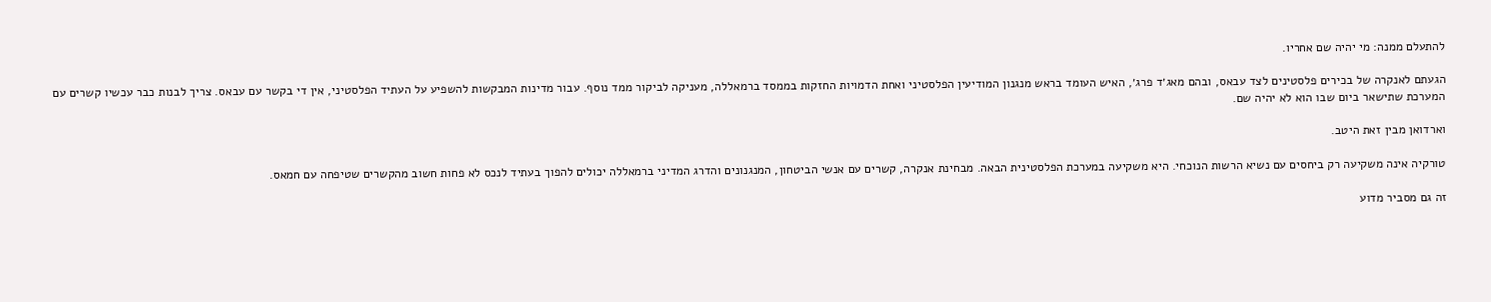להתעלם ממנה: מי יהיה שם אחריו.

הגעתם לאנקרה של בכירים פלסטינים לצד עבאס, ובהם מאג׳ד פרג׳, האיש העומד בראש מנגנון המודיעין הפלסטיני ואחת הדמויות החזקות בממסד ברמאללה, מעניקה לביקור ממד נוסף. עבור מדינות המבקשות להשפיע על העתיד הפלסטיני, אין די בקשר עם עבאס. צריך לבנות כבר עכשיו קשרים עם המערכת שתישאר ביום שבו הוא לא יהיה שם.

וארדואן מבין זאת היטב.

טורקיה אינה משקיעה רק ביחסים עם נשיא הרשות הנוכחי. היא משקיעה במערכת הפלסטינית הבאה. מבחינת אנקרה, קשרים עם אנשי הביטחון, המנגנונים והדרג המדיני ברמאללה יכולים להפוך בעתיד לנכס לא פחות חשוב מהקשרים שטיפחה עם חמאס.

זה גם מסביר מדוע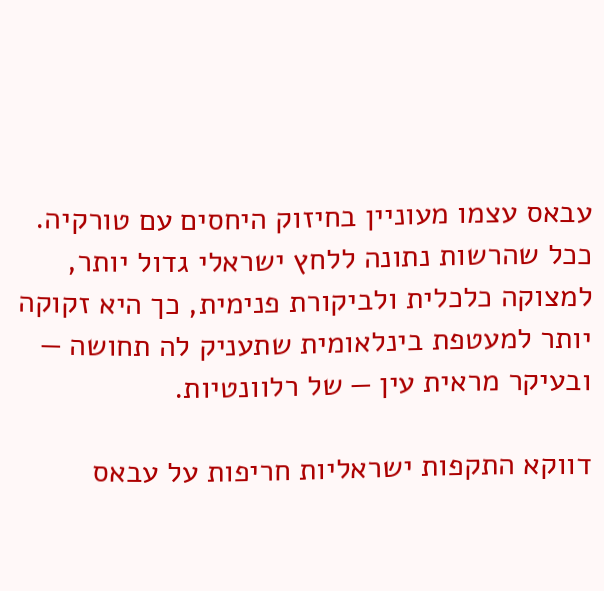עבאס עצמו מעוניין בחיזוק היחסים עם טורקיה. ככל שהרשות נתונה ללחץ ישראלי גדול יותר, למצוקה כלכלית ולביקורת פנימית, כך היא זקוקה יותר למעטפת בינלאומית שתעניק לה תחושה — ובעיקר מראית עין — של רלוונטיות.

דווקא התקפות ישראליות חריפות על עבאס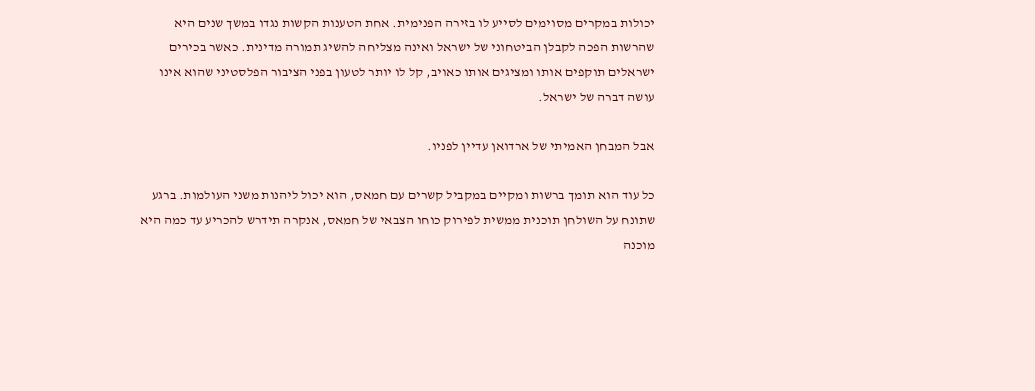יכולות במקרים מסוימים לסייע לו בזירה הפנימית. אחת הטענות הקשות נגדו במשך שנים היא שהרשות הפכה לקבלן הביטחוני של ישראל ואינה מצליחה להשיג תמורה מדינית. כאשר בכירים ישראלים תוקפים אותו ומציגים אותו כאויב, קל לו יותר לטעון בפני הציבור הפלסטיני שהוא אינו עושה דברה של ישראל.

אבל המבחן האמיתי של ארדואן עדיין לפניו.

כל עוד הוא תומך ברשות ומקיים במקביל קשרים עם חמאס, הוא יכול ליהנות משני העולמות. ברגע שתונח על השולחן תוכנית ממשית לפירוק כוחו הצבאי של חמאס, אנקרה תידרש להכריע עד כמה היא מוכנה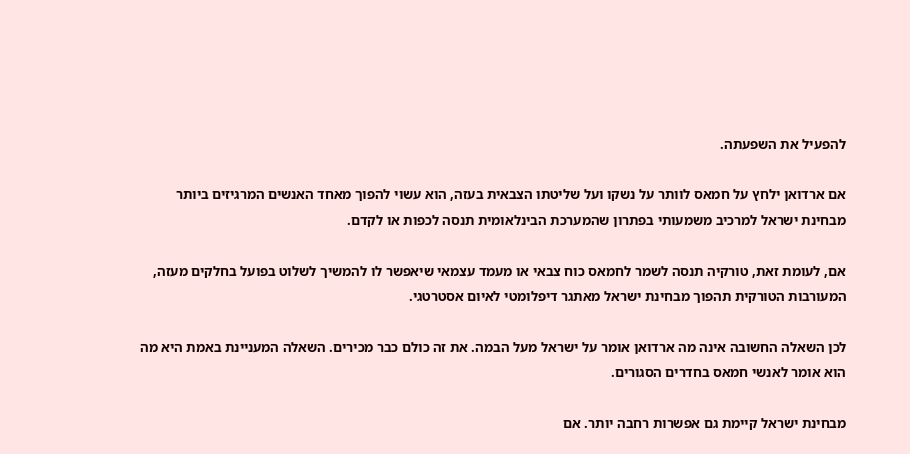להפעיל את השפעתה.

אם ארדואן ילחץ על חמאס לוותר על נשקו ועל שליטתו הצבאית בעזה, הוא עשוי להפוך מאחד האנשים המרגיזים ביותר מבחינת ישראל למרכיב משמעותי בפתרון שהמערכת הבינלאומית תנסה לכפות או לקדם.

אם, לעומת זאת, טורקיה תנסה לשמר לחמאס כוח צבאי או מעמד עצמאי שיאפשר לו להמשיך לשלוט בפועל בחלקים מעזה, המעורבות הטורקית תהפוך מבחינת ישראל מאתגר דיפלומטי לאיום אסטרטגי.

לכן השאלה החשובה אינה מה ארדואן אומר על ישראל מעל הבמה. את זה כולם כבר מכירים. השאלה המעניינת באמת היא מה הוא אומר לאנשי חמאס בחדרים הסגורים.

מבחינת ישראל קיימת גם אפשרות רחבה יותר. אם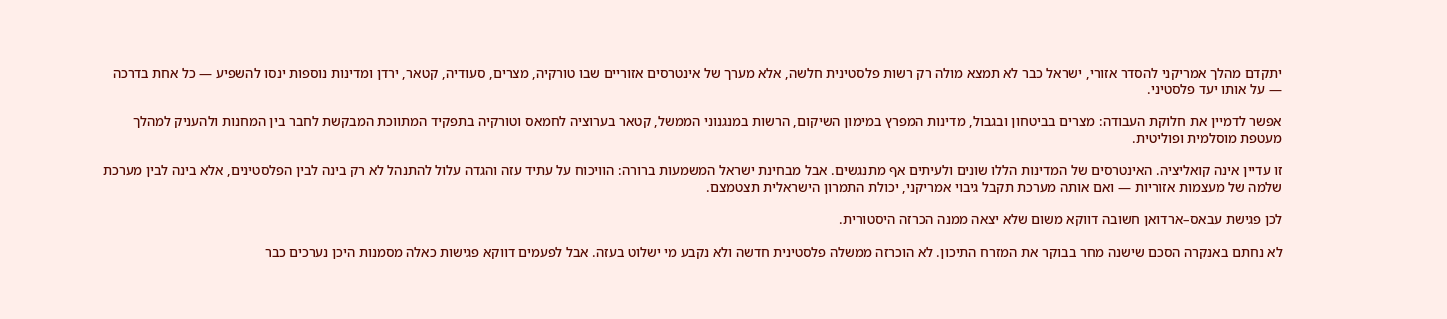יתקדם מהלך אמריקני להסדר אזורי, ישראל כבר לא תמצא מולה רק רשות פלסטינית חלשה, אלא מערך של אינטרסים אזוריים שבו טורקיה, מצרים, סעודיה, קטאר, ירדן ומדינות נוספות ינסו להשפיע — כל אחת בדרכה — על אותו יעד פלסטיני.

אפשר לדמיין את חלוקת העבודה: מצרים בביטחון ובגבול, מדינות המפרץ במימון השיקום, הרשות במנגנוני הממשל, קטאר בערוציה לחמאס וטורקיה בתפקיד המתווכת המבקשת לחבר בין המחנות ולהעניק למהלך מעטפת מוסלמית ופוליטית.

זו עדיין אינה קואליציה. האינטרסים של המדינות הללו שונים ולעיתים אף מתנגשים. אבל מבחינת ישראל המשמעות ברורה: הוויכוח על עתיד עזה והגדה עלול להתנהל לא רק בינה לבין הפלסטינים, אלא בינה לבין מערכת שלמה של מעצמות אזוריות — ואם אותה מערכת תקבל גיבוי אמריקני, יכולת התמרון הישראלית תצטמצם.

לכן פגישת עבאס–ארדואן חשובה דווקא משום שלא יצאה ממנה הכרזה היסטורית.

לא נחתם באנקרה הסכם שישנה מחר בבוקר את המזרח התיכון. לא הוכרזה ממשלה פלסטינית חדשה ולא נקבע מי ישלוט בעזה. אבל לפעמים דווקא פגישות כאלה מסמנות היכן נערכים כבר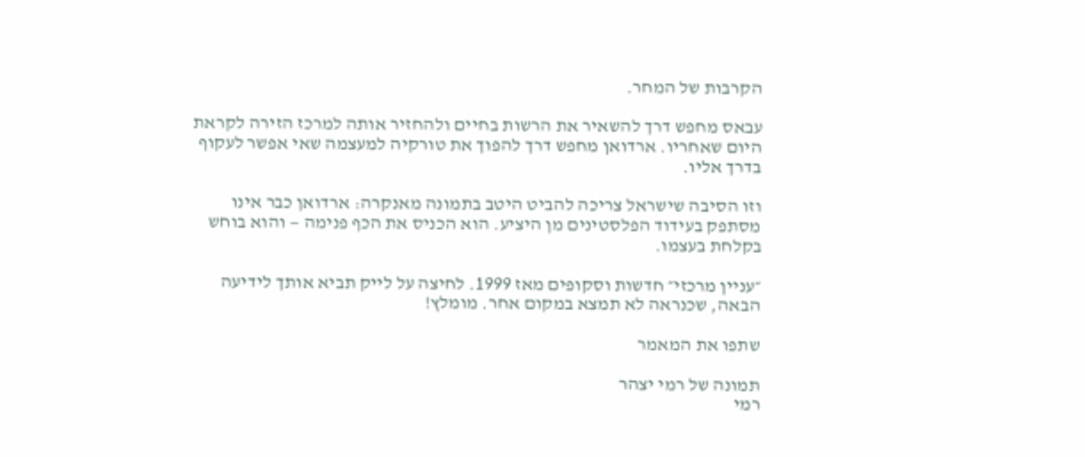הקרבות של המחר.

עבאס מחפש דרך להשאיר את הרשות בחיים ולהחזיר אותה למרכז הזירה לקראת היום שאחריו. ארדואן מחפש דרך להפוך את טורקיה למעצמה שאי אפשר לעקוף בדרך אליו.

וזו הסיבה שישראל צריכה להביט היטב בתמונה מאנקרה: ארדואן כבר אינו מסתפק בעידוד הפלסטינים מן היציע. הוא הכניס את הכף פנימה — והוא בוחש בקלחת בעצמו.

״עניין מרכזי״ חדשות וסקופים מאז 1999. לחיצה על לייק תביא אותך לידיעה הבאה, שכנראה לא תמצא במקום אחר. מומלץ!

שתפו את המאמר

תמונה של רמי יצהר
רמי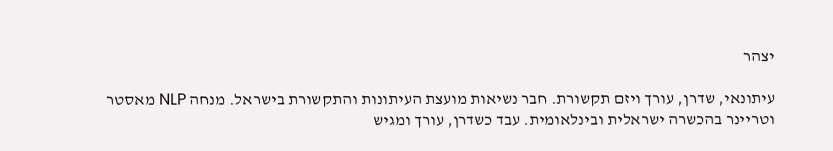יצהר

עיתונאי, שדרן, עורך ויזם תקשורת. חבר נשיאות מועצת העיתונות והתקשורת בישראל. מנחה NLP מאסטר וטריינר בהכשרה ישראלית ובינלאומית. עבד כשדרן, עורך ומגיש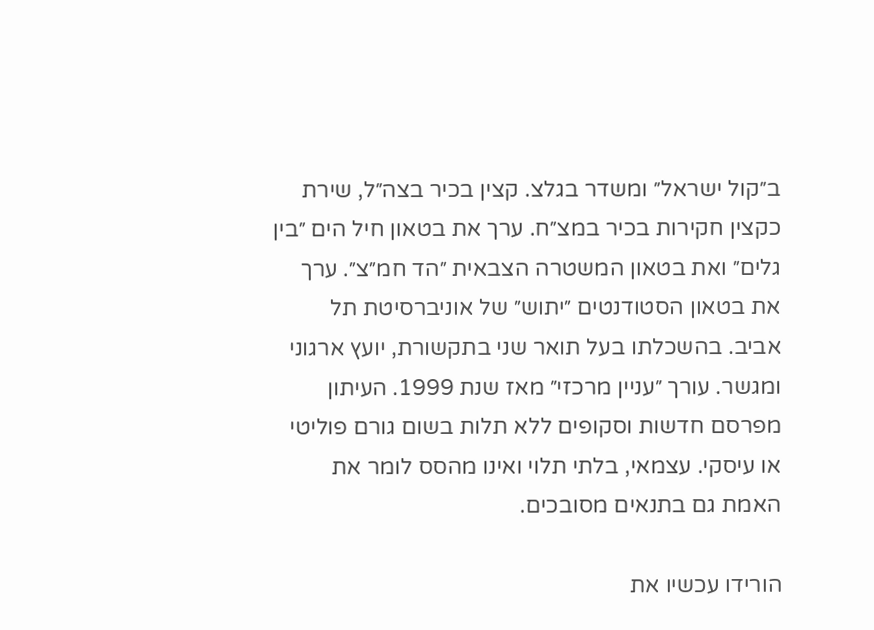ב״קול ישראל״ ומשדר בגלצ. קצין בכיר בצה״ל, שירת כקצין חקירות בכיר במצ״ח. ערך את בטאון חיל הים ״בין גלים״ ואת בטאון המשטרה הצבאית ״הד חמ״צ״. ערך את בטאון הסטודנטים ״יתוש״ של אוניברסיטת תל אביב. בהשכלתו בעל תואר שני בתקשורת, יועץ ארגוני ומגשר. עורך ״עניין מרכזי״ מאז שנת 1999. העיתון מפרסם חדשות וסקופים ללא תלות בשום גורם פוליטי או עיסקי. עצמאי, בלתי תלוי ואינו מהסס לומר את האמת גם בתנאים מסובכים.

הורידו עכשיו את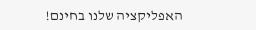האפליקציה שלנו בחינם!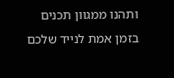ותהנו ממגוון תכנים בזמן אמת לנייד שלכם